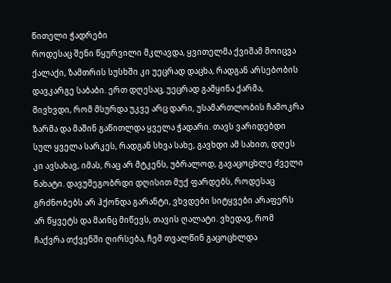წითელი ჭადრები
როდესაც შენი წყურვილი მკლავდა, ყვითელმა ქვიშამ მოიცვა ქალაქი, ზამთრის სუსხში კი უეცრად დაცხა, რადგან არსებობის დავკარგე საბაბი. ერთ დღესაც, უეცრად გამყინა ქარმა, მივხვდი, რომ მსურდა უკვე არც დარი, უსამართლობის ჩამოკრა ზარმა და მაშინ გაწითლდა ყველა ჭადარი. თავს ვარიდებდი სულ ყველა სარკეს, რადგან სხვა სახე, გავხდი ამ სახით, დღეს კი ავსახავ, იმას, რაც არ მტკენს, უბრალოდ, გავაცოცხლე ძველი ნახატი. დავუმეგობრდი დღისით მუქ ფარდებს, როდესაც გრძნობებს არ ჰქონდა გარანტი, ვხვდები სიტყვები არაფერს არ წყვეტს და მაინც მიწევს, თავის ღალატი. ვხედავ, რომ ჩაქვრა თქვენში ღირსება, ჩემ თვალწინ გაცოცხლდა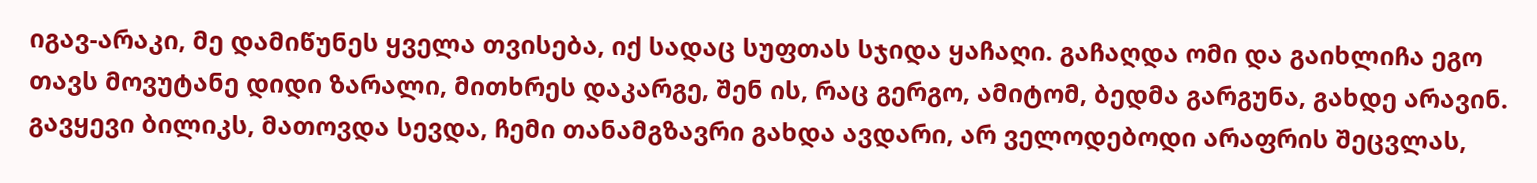იგავ-არაკი, მე დამიწუნეს ყველა თვისება, იქ სადაც სუფთას სჯიდა ყაჩაღი. გაჩაღდა ომი და გაიხლიჩა ეგო თავს მოვუტანე დიდი ზარალი, მითხრეს დაკარგე, შენ ის, რაც გერგო, ამიტომ, ბედმა გარგუნა, გახდე არავინ. გავყევი ბილიკს, მათოვდა სევდა, ჩემი თანამგზავრი გახდა ავდარი, არ ველოდებოდი არაფრის შეცვლას,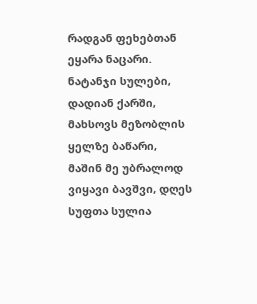რადგან ფეხებთან ეყარა ნაცარი. ნატანჯი სულები, დადიან ქარში, მახსოვს მეზობლის ყელზე ბაწარი, მაშინ მე უბრალოდ ვიყავი ბავშვი, დღეს სუფთა სულია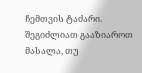ჩემთვის ტაძარი.
შეგიძლიათ გააზიაროთ მასალა, თუ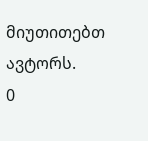მიუთითებთ ავტორს.
0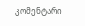კომენტარი